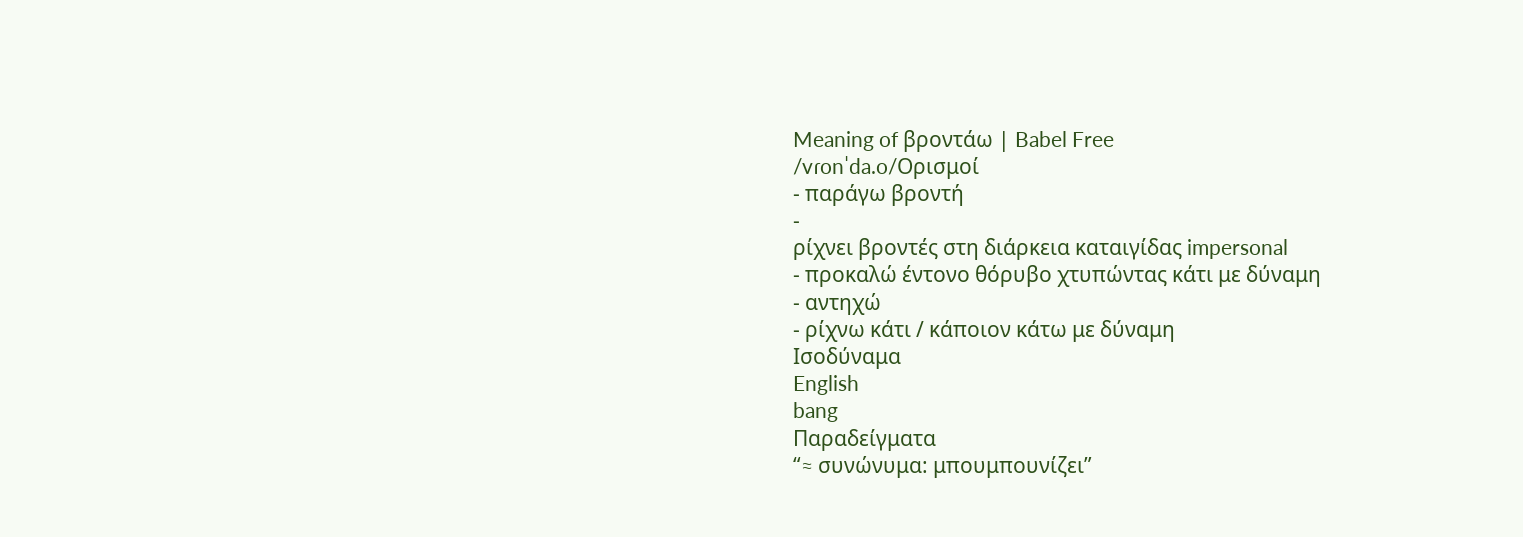Meaning of βροντάω | Babel Free
/vɾonˈda.o/Ορισμοί
- παράγω βροντή
-
ρίχνει βροντές στη διάρκεια καταιγίδας impersonal
- προκαλώ έντονο θόρυβο χτυπώντας κάτι με δύναμη
- αντηχώ
- ρίχνω κάτι / κάποιον κάτω με δύναμη
Ισοδύναμα
English
bang
Παραδείγματα
“≈ συνώνυμα: μπουμπουνίζει”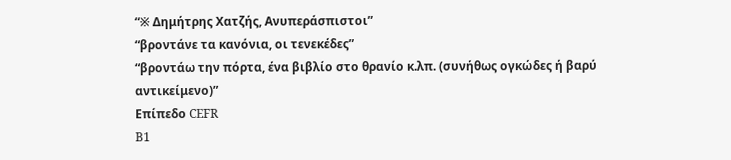“※ Δημήτρης Χατζής, Ανυπεράσπιστοι”
“βροντάνε τα κανόνια, οι τενεκέδες”
“βροντάω την πόρτα, ένα βιβλίο στο θρανίο κ.λπ. (συνήθως ογκώδες ή βαρύ αντικείμενο)”
Επίπεδο CEFR
B1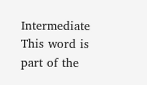Intermediate
This word is part of the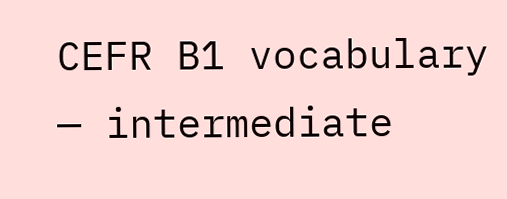CEFR B1 vocabulary — intermediate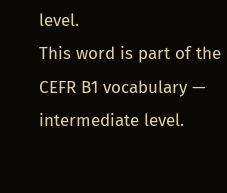level.
This word is part of the CEFR B1 vocabulary — intermediate level.